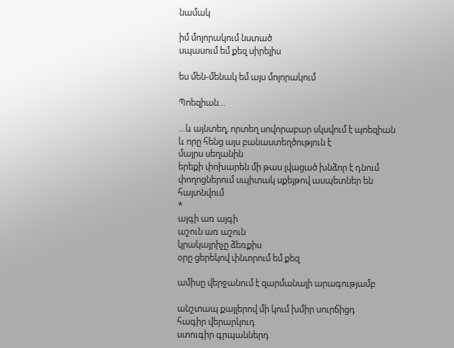նամակ

իմ մոլորակում նստած
սպասում եմ քեզ սիրելիս

ես մեն-մենակ եմ այս մոլորակում

Պոեզիան…

…և այնտեղ, որտեղ սովորաբար սկսվում է պոեզիան
և որը հենց այս բանաստեղծություն է
մայրս սեղանին
երեքի փոխարեն մի թաս լվացած խնձոր է դնում
փողոցներում սպիտակ սքեյթով ասպետներ են հայտնվում
*
այգի առ այգի
աշուն առ աշուն
կրակայրիչը ձեռքիս
օրը ցերեկով փնտրում եմ քեզ

ամիսը վերջանում է զարմանալի արագությամբ

անշտապ քայլերով մի կում խմիր սուրճիցդ
հագիր վերարկուդ
ստուգիր գրպաններդ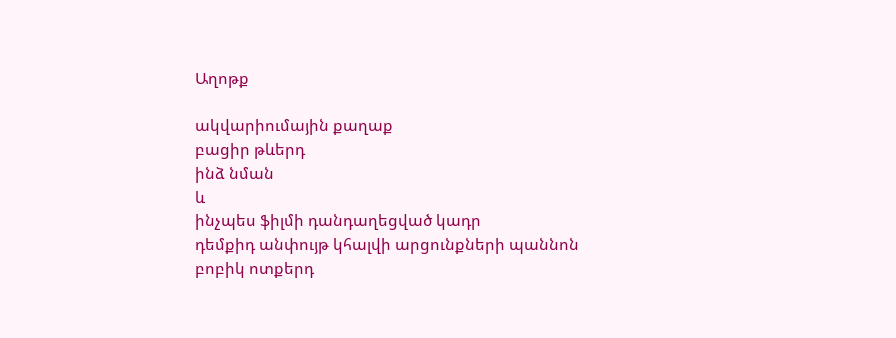Աղոթք

ակվարիումային քաղաք
բացիր թևերդ
ինձ նման
և
ինչպես ֆիլմի դանդաղեցված կադր
դեմքիդ անփույթ կհալվի արցունքների պաննոն
բոբիկ ոտքերդ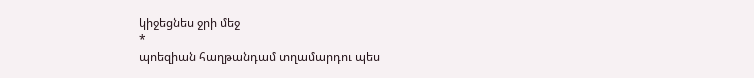կիջեցնես ջրի մեջ
*
պոեզիան հաղթանդամ տղամարդու պես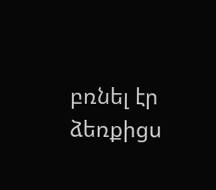բռնել էր ձեռքիցս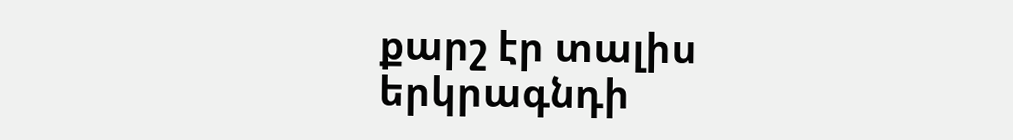քարշ էր տալիս երկրագնդի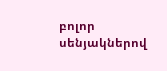բոլոր սենյակներով